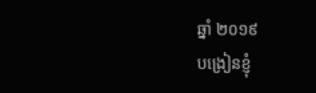ឆ្នាំ ២០១៩
បង្រៀនខ្ញុំ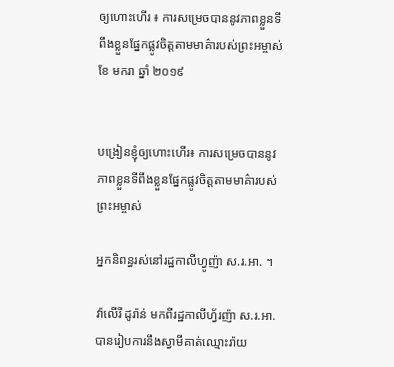ឲ្យហោះហើរ ៖ ការសម្រេចបាននូវភាពខ្លួនទីពឹងខ្លួនផ្នែកផ្លូវចិត្តតាមមាគ៌ារបស់ព្រះអម្ចាស់
ខែ មករា ឆ្នាំ ២០១៩


បង្រៀនខ្ញុំឲ្យហោះហើរ៖ ការសម្រេចបាននូវភាពខ្លួនទីពឹងខ្លួនផ្នែកផ្លូវចិត្តតាមមាគ៌ារបស់ព្រះអម្ចាស់

អ្នកនិពន្ធរស់នៅរដ្ឋកាលីហ្វូញ៉ា ស.រ.អា. ។

វ៉ាលើរី ដូរ៉ាន់ មកពីរដ្ឋកាលីហ្វ័រញ៉ា ស.រ.អា. បានរៀបការនឹងស្វាមីគាត់ឈ្មោះរ៉ាយ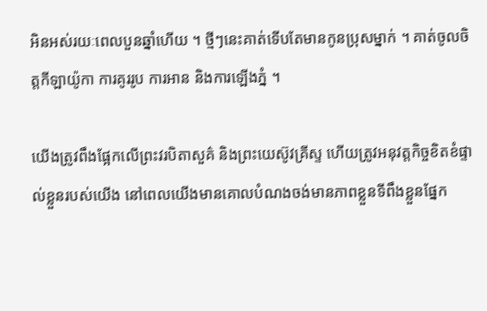អិនអស់រយៈពេលបួនឆ្នាំហើយ ។ ថ្មីៗនេះគាត់ទើបតែមានកូនប្រុសម្នាក់ ។ គាត់ចូលចិត្តកីឡាយ៉ូកា ការគូររូប ការអាន និងការឡើងភ្នំ ។

យើងត្រូវពឹងផ្អែកលើព្រះវរបិតាសួគ៌ និងព្រះយេស៊ូវគ្រីស្ទ ហើយត្រូវអនុវត្តកិច្ចខិតខំផ្ទាល់ខ្លួនរបស់យើង នៅពេលយើងមានគោលបំណងចង់មានភាពខ្លួនទីពឹងខ្លួនផ្នែក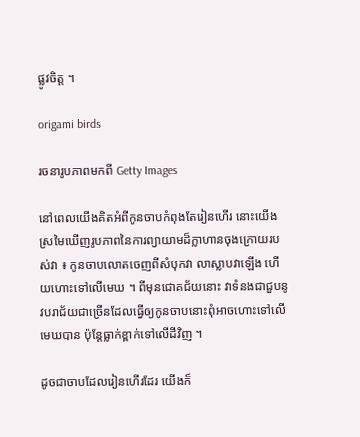ផ្លូវចិត្ត ។

origami birds

រចនារូបភាពមកពី Getty Images

នៅពេលយើងគិតអំពីកូនចាបកំពុងតែរៀនហើរ នោះយើងស្រមៃឃើញរូបភាពនៃការព្យាយាមដ៏ក្លាហានចុងក្រោយរបស់វា ៖ កូនចាបលោតចេញពីសំបុកវា លាស្លាបវាឡើង ហើយហោះទៅលើមេឃ ។ ពីមុនជោគជ័យនោះ វាទំនងជាជួបនូវបរាជ័យជាច្រើនដែលធ្វើឲ្យកូនចាបនោះពុំអាចហោះទៅលើមេឃបាន ប៉ុន្តែធ្លាក់ខ្ពាក់ទៅលើដីវិញ ។

ដូចជាចាបដែលរៀនហើរដែរ យើងក៏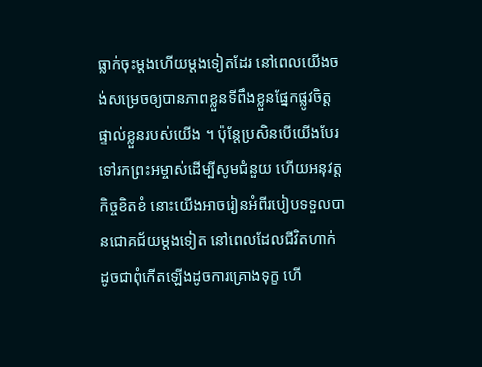ធ្លាក់ចុះម្តងហើយម្តងទៀតដែរ នៅពេលយើងចង់សម្រេចឲ្យបានភាពខ្លួនទីពឹងខ្លួនផ្នែកផ្លូវចិត្តផ្ទាល់ខ្លួនរបស់យើង ។ ប៉ុន្តែប្រសិនបើយើងបែរទៅរកព្រះអម្ចាស់ដើម្បីសូមជំនួយ ហើយអនុវត្តកិច្ចខិតខំ នោះយើងអាចរៀនអំពីរបៀបទទួលបានជោគជ័យម្តងទៀត នៅពេលដែលជីវិតហាក់ដូចជាពុំកើតឡើងដូចការគ្រោងទុក្ខ ហើ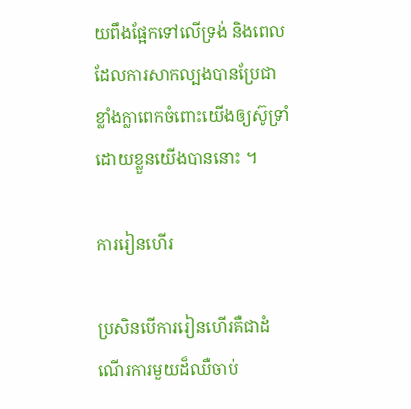យពឹងផ្អែកទៅលើទ្រង់ និងពេលដែលការសាកល្បងបានប្រែជាខ្លាំងក្លាពេកចំពោះយើងឲ្យស៊ូទ្រាំដោយខ្លួនយើងបាននោះ ។

ការរៀនហើរ

ប្រសិនបើការរៀនហើរគឺជាដំណើរការមួយដ៏ឈឺចាប់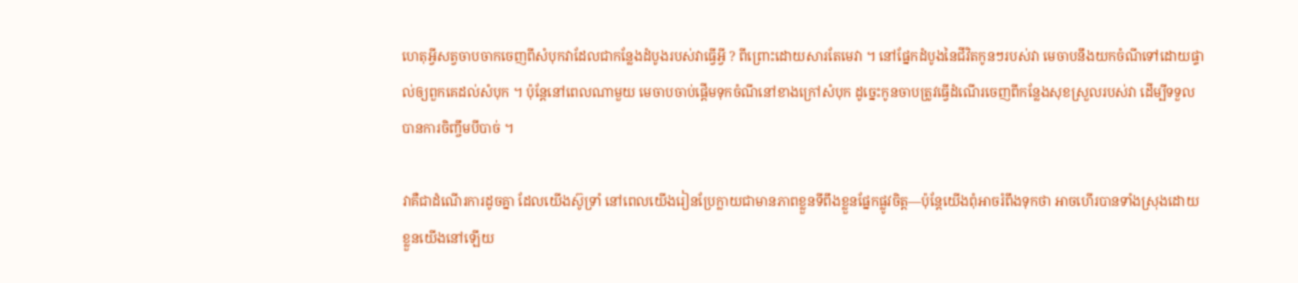ហេតុអ្វីសត្វចាបចាកចេញពីសំបុកវាដែលជាកន្លែងដំបូងរបស់វាធ្វើអ្វី ? ពីព្រោះដោយសារតែមេវា ។ នៅផ្នែកដំបូងនៃជីវិតកូនៗរបស់វា មេចាបនឹងយកចំណីទៅដោយផ្ទាល់ឲ្យពួកគេដល់សំបុក ។ ប៉ុន្តែនៅពេលណាមួយ មេចាបចាប់ផ្តើមទុកចំណីនៅខាងក្រៅសំបុក ដូច្នេះកូនចាបត្រូវធ្វើដំណើរចេញពីកន្លែងសុខស្រួលរបស់វា ដើម្បីទទួលបានការចិញ្ចឹមបីបាច់ ។

វាគឺជាដំណើរការដូចគ្នា ដែលយើងស៊ូទ្រាំ នៅពេលយើងរៀនប្រែក្លាយជាមានភាពខ្លួនទីពឹងខ្លួនផ្នែកផ្លូវចិត្ត—ប៉ុន្តែយើងពុំអាចរំពឹងទុកថា អាចហើរបានទាំងស្រុងដោយខ្លួនយើងនៅឡើយ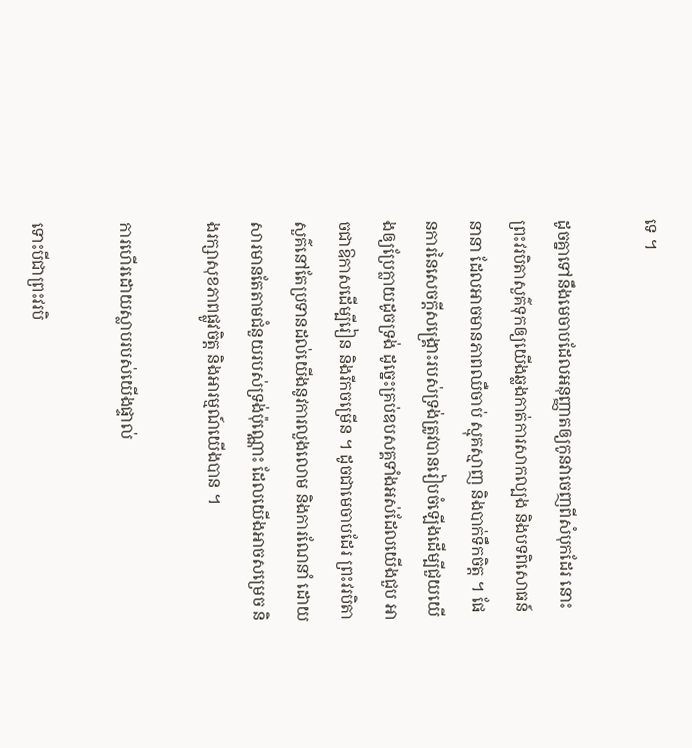ទេ ។

ដូចគ្នាទៅនឹងមេចាបដែលអនុញ្ញាតឲ្យកូនវាចេញពីសំបុកដែរ នោះព្រះវរបិតាសួគ៌ទុកឲ្យយើងឆ្លងកាត់ការសាកល្បង និងបទពិសោធន៍នានា ដែលអាចមានភាពឈឺចាប់ ស្មុគស្មាញ និងបាក់ទឹកចិត្ត ។ ផែនការនៃសេចក្តីសង្គ្រោះរបស់ទ្រង់ត្រូវបានរៀបចំឡើងដើម្បីជួយយើងឲ្យប្រែក្លាយដូចទ្រង់ ដូច្នេះគ្រប់ឧបសគ្គទាំងអស់ដែលយើងជួប អាចជាឱកាសដើម្បីរៀន និងរីកចម្រើន ។ ដូចជាមេចាបដែរ ព្រះវរបិតាសួគ៌នៅតែប្រទានដល់យើងនូវការលួងលោម និងការណែនាំ ដោយសារមានតែតាមជំនួយរបស់ទ្រង់ប៉ុណ្ណោះ ដែលយើងអាចសម្រេច និងរក្សាសុខភាពផ្លូវចិត្ត និងអារម្មណ៍យើងបាន ។

ការហើរដោយស្លាបរបស់យើងផ្ទាល់

ទោះបីជាព្រះវរបិ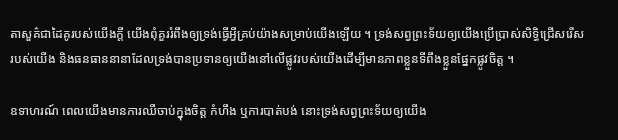តាសួគ៌ជាដៃគូរបស់យើងក្តី យើងពុំគួររំពឹងឲ្យទ្រង់ធ្វើអ្វីគ្រប់យ៉ាងសម្រាប់យើងឡើយ ។ ទ្រង់សព្វព្រះទ័យឲ្យយើងប្រើប្រាស់សិទ្ធិជ្រើសរើសរបស់យើង និងធនធាននានាដែលទ្រង់បានប្រទានឲ្យយើងនៅលើផ្លូវរបស់យើងដើម្បីមានភាពខ្លួនទីពឹងខ្លួនផ្នែកផ្លូវចិត្ត ។

ឧទាហរណ៍ ពេលយើងមានការឈឺចាប់ក្នុងចិត្ត កំហឹង ឬការបាត់បង់ នោះទ្រង់សព្វព្រះទ័យឲ្យយើង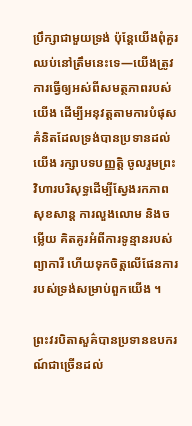ប្រឹក្សាជាមួយទ្រង់ ប៉ុន្តែយើងពុំគួរឈប់នៅត្រឹមនេះទេ—យើងត្រូវការធ្វើឲ្យអស់ពីសមត្ថភាពរបស់យើង ដើម្បីអនុវត្តតាមការបំផុសគំនិតដែលទ្រង់បានប្រទានដល់យើង រក្សាបទបញ្ញត្តិ ចូលរួមព្រះវិហារបរិសុទ្ធដើម្បីស្វែងរកភាពសុខសាន្ត ការលួងលោម និងចម្លើយ គិតគូរអំពីការទូន្មានរបស់ព្យាការី ហើយទុកចិត្តលើផែនការរបស់ទ្រង់សម្រាប់ពួកយើង ។

ព្រះវរបិតាសួគ៌បានប្រទានឧបករណ៍ជាច្រើនដល់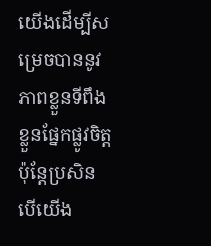យើងដើម្បីសម្រេចបាននូវភាពខ្លួនទីពឹងខ្លួនផ្នែកផ្លូវចិត្ត ប៉ុន្តែប្រសិនបើយើង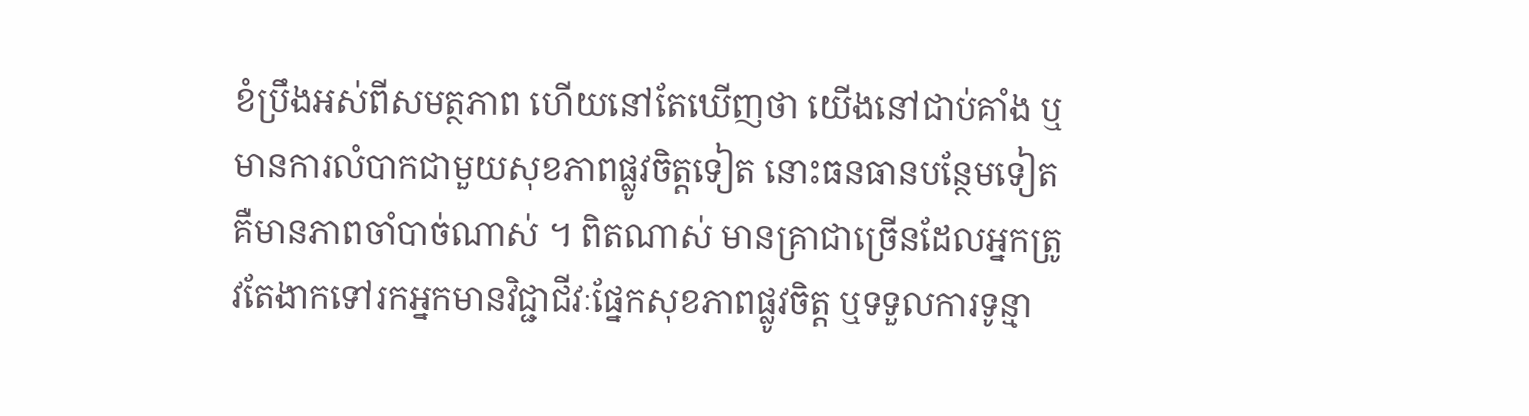ខំប្រឹងអស់ពីសមត្ថភាព ហើយនៅតែឃើញថា យើងនៅជាប់គាំង ឬមានការលំបាកជាមួយសុខភាពផ្លូវចិត្តទៀត នោះធនធានបន្ថែមទៀតគឺមានភាពចាំបាច់ណាស់ ។ ពិតណាស់ មានគ្រាជាច្រើនដែលអ្នកត្រូវតែងាកទៅរកអ្នកមានវិជ្ជាជីវៈផ្នែកសុខភាពផ្លូវចិត្ត ឬទទួលការទូន្មា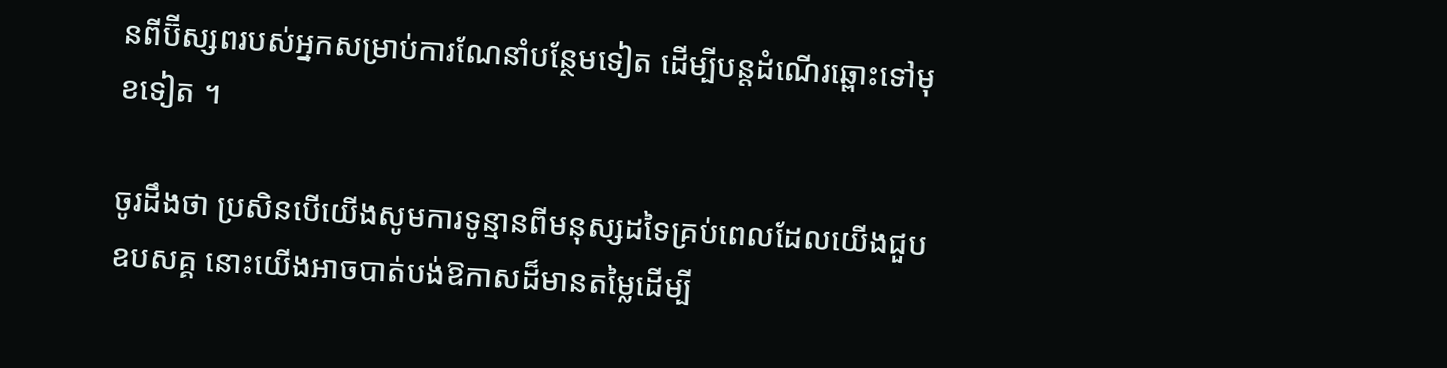នពីប៊ីស្សពរបស់អ្នកសម្រាប់ការណែនាំបន្ថែមទៀត ដើម្បីបន្តដំណើរឆ្ពោះទៅមុខទៀត ។

ចូរដឹងថា ប្រសិនបើយើងសូមការទូន្មានពីមនុស្សដទៃគ្រប់ពេលដែលយើងជួបឧបសគ្គ នោះយើងអាចបាត់បង់ឱកាសដ៏មានតម្លៃដើម្បី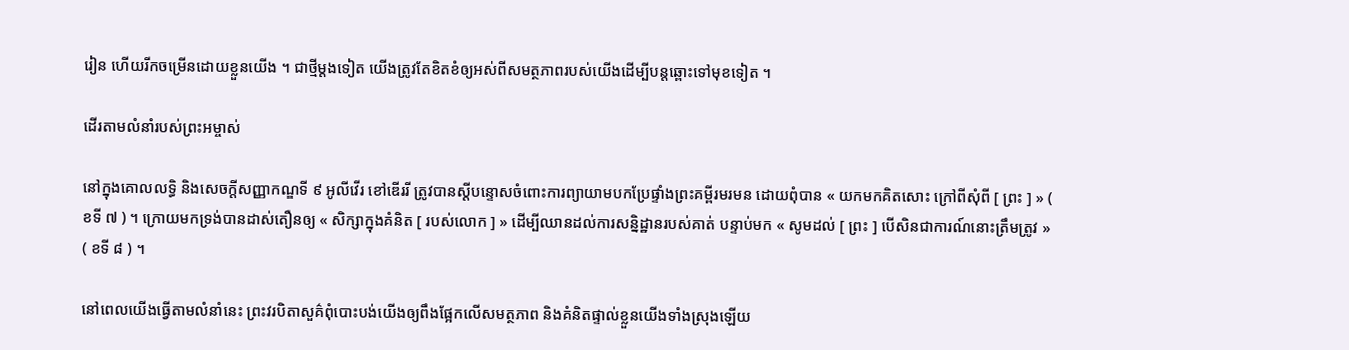រៀន ហើយរីកចម្រើនដោយខ្លួនយើង ។ ជាថ្មីម្តងទៀត យើងត្រូវតែខិតខំឲ្យអស់ពីសមត្ថភាពរបស់យើងដើម្បីបន្តឆ្ពោះទៅមុខទៀត ។

ដើរតាមលំនាំរបស់ព្រះអម្ចាស់

នៅក្នុងគោលលទ្ធិ និងសេចក្តីសញ្ញាកណ្ឌទី ៩ អូលីវើរ ខៅឌើររី ត្រូវបានស្តីបន្ទោសចំពោះការព្យាយាមបកប្រែផ្ទាំងព្រះគម្ពីរមរមន ដោយពុំបាន « យកមកគិតសោះ ក្រៅពីសុំពី [ ព្រះ ] » ( ខទី ៧ ) ។ ក្រោយមកទ្រង់បានដាស់តឿនឲ្យ « សិក្សាក្នុងគំនិត [ របស់លោក ] » ដើម្បីឈានដល់ការសន្និដ្ឋានរបស់គាត់ បន្ទាប់មក « សូមដល់ [ ព្រះ ] បើសិនជាការណ៍នោះត្រឹមត្រូវ » ( ខទី ៨ ) ។

នៅពេលយើងធ្វើតាមលំនាំនេះ ព្រះវរបិតាសួគ៌ពុំបោះបង់យើងឲ្យពឹងផ្អែកលើសមត្ថភាព និងគំនិតផ្ទាល់ខ្លួនយើងទាំងស្រុងឡើយ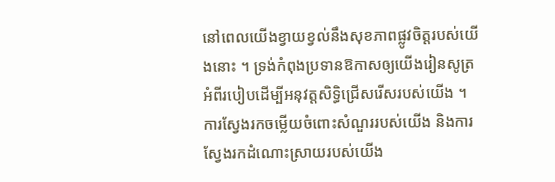នៅពេលយើងខ្វាយខ្វល់នឹងសុខភាពផ្លូវចិត្តរបស់យើងនោះ ។ ទ្រង់កំពុងប្រទានឱកាសឲ្យយើងរៀនសូត្រអំពីរបៀបដើម្បីអនុវត្តសិទ្ធិជ្រើសរើសរបស់យើង ។ ការស្វែងរកចម្លើយចំពោះសំណួររបស់យើង និងការស្វែងរកដំណោះស្រាយរបស់យើង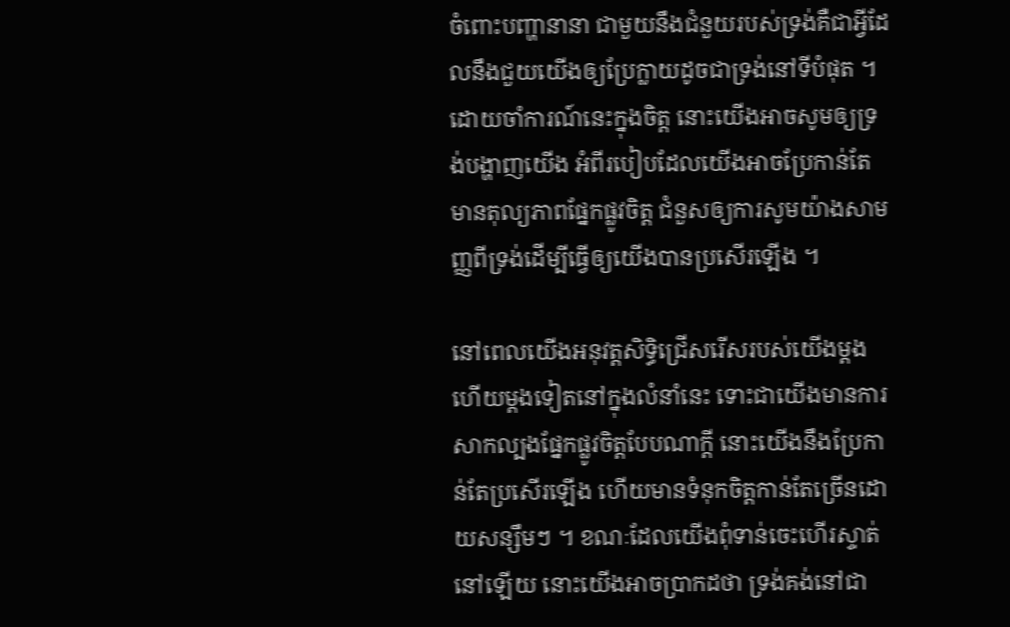ចំពោះបញ្ហានានា ជាមួយនឹងជំនួយរបស់ទ្រង់គឺជាអ្វីដែលនឹងជួយយើងឲ្យប្រែក្លាយដូចជាទ្រង់នៅទីបំផុត ។ ដោយចាំការណ៍នេះក្នុងចិត្ត នោះយើងអាចសូមឲ្យទ្រង់បង្ហាញយើង អំពីរបៀបដែលយើងអាចប្រែកាន់តែមានតុល្យភាពផ្នែកផ្លូវចិត្ត ជំនួសឲ្យការសូមយ៉ាងសាមញ្ញពីទ្រង់ដើម្បីធ្វើឲ្យយើងបានប្រសើរឡើង ។

នៅពេលយើងអនុវត្តសិទ្ធិជ្រើសរើសរបស់យើងម្តងហើយម្តងទៀតនៅក្នុងលំនាំនេះ ទោះជាយើងមានការសាកល្បងផ្នែកផ្លូវចិត្តបែបណាក្តី នោះយើងនឹងប្រែកាន់តែប្រសើរឡើង ហើយមានទំនុកចិត្តកាន់តែច្រើនដោយសន្សឹមៗ ។ ខណៈដែលយើងពុំទាន់ចេះហើរស្ទាត់នៅឡើយ នោះយើងអាចប្រាកដថា ទ្រង់គង់នៅជា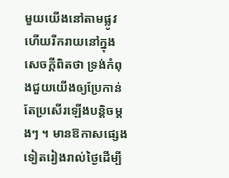មួយយើងនៅតាមផ្លូវ ហើយរីករាយនៅក្នុងសេចក្តីពិតថា ទ្រង់កំពុងជួយយើងឲ្យប្រែកាន់តែប្រសើរឡើងបន្តិចម្តងៗ ។ មានឱកាសផ្សេងទៀតរៀងរាល់ថ្ងៃដើម្បី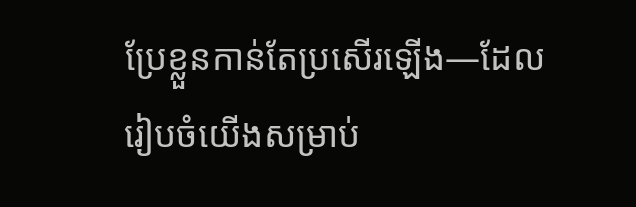ប្រែខ្លួនកាន់តែប្រសើរឡើង—ដែលរៀបចំយើងសម្រាប់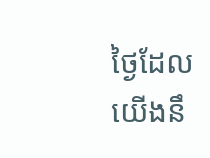ថ្ងៃដែលយើងនឹ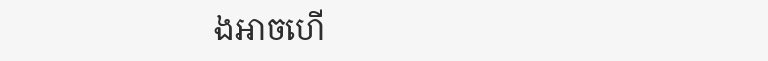ងអាចហើ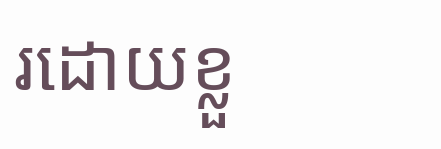រដោយខ្លួ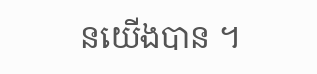នយើងបាន ។